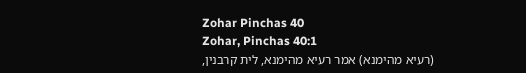Zohar Pinchas 40
Zohar, Pinchas 40:1
(רעיא מהימנא) אמר רעיא מהימנא, לית קרבנין,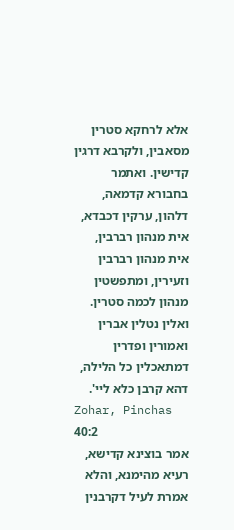אלא לרחקא סטרין מסאבין, ולקרבא דרגין קדישין. ואתמר בחבורא קדמאה, דלהון, ערקין דכבדא, אית מנהון רברבין, אית מנהון רברבין וזעירין, ומתפשטין מנהון לכמה סטרין. ואלין נטלין אברין ואמורין ופדרין דמתאכלין כל הלילה, דהא קרבן כלא ליי'.
Zohar, Pinchas 40:2
אמר בוצינא קדישא, רעיא מהימנא, והלא אמרת לעיל דקרבנין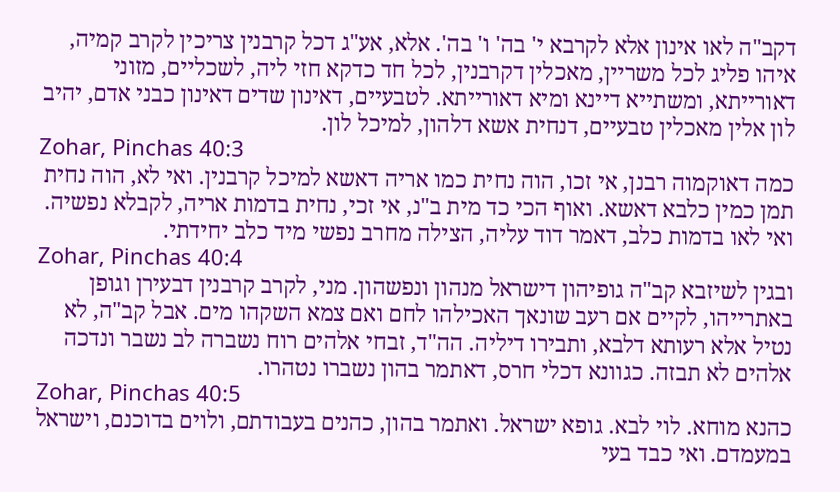דקב"ה לאו אינון אלא לקרבא י' בה' ו' בה'. אלא, אע"ג דכל קרבנין צריכין לקרב קמיה, איהו פליג לכל משריין, מאכלין דקרבנין, לכל חד כדקא חזי ליה, לשכליים, מזוני דאורייתא, ומשתייא דיינא ומיא דאורייתא. לטבעיים, דאינון שדים דאינון כבני אדם, יהיב לון אלין מאכלין טבעיים, דנחית אשא דלהון, למיכל לון.
Zohar, Pinchas 40:3
כמה דאוקמוה רבנן, אי זכו, הוה נחית כמו אריה דאשא למיכל קרבנין. ואי לא, הוה נחית תמן כמין כלבא דאשא. ואוף הכי כד מית ב"נ, אי זכי, נחית בדמות אריה, לקבלא נפשיה. ואי לאו בדמות כלב, דאמר דוד עליה, הצילה מחרב נפשי מיד כלב יחידתי.
Zohar, Pinchas 40:4
ובגין לשיזבא קב"ה גופיהון דישראל מנהון ונפשהון. מני, לקרב קרבנין דבעירן וגופן באתרייהו, לקיים אם רעב שונאך האכילהו לחם ואם צמא השקהו מים. אבל קב"ה, לא נטיל אלא רעותא דלבא, ותבירו דיליה. הה"ד, זבחי אלהים רוח נשברה לב נשבר ונדכה אלהים לא תבזה. כגוונא דכלי חרס, דאתמר בהון נשברו נטהרו.
Zohar, Pinchas 40:5
כהנא מוחא. לוי לבא. גופא ישראל. ואתמר בהון, כהנים בעבודתם, ולוים בדוכנם, וישראל במעמדם. ואי כבד בעי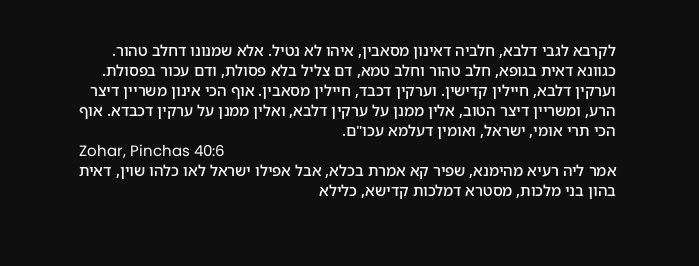לקרבא לגבי דלבא, חלביה דאינון מסאבין, איהו לא נטיל. אלא שמנונו דחלב טהור. כגוונא דאית בגופא, חלב טהור וחלב טמא, דם צליל בלא פסולת, ודם עכור בפסולת. וערקין דלבא, חיילין קדישין. וערקין דכבד, חיילין מסאבין. אוף הכי אינון משריין דיצר הרע, ומשריין דיצר הטוב, אלין ממנן על ערקין דלבא, ואלין ממנן על ערקין דכבדא. אוף הכי תרי אומי, ישראל, ואומין דעלמא עכו"ם.
Zohar, Pinchas 40:6
אמר ליה רעיא מהימנא, שפיר קא אמרת בכלא, אבל אפילו ישראל לאו כלהו שוין, דאית בהון בני מלכות, מסטרא דמלכות קדישא, כלילא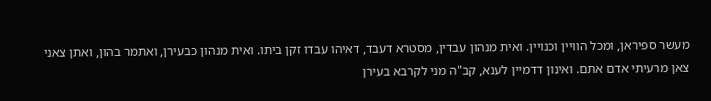מעשר ספיראן, ומכל הוויין וכנויין. ואית מנהון עבדין, מסטרא דעבד, דאיהו עבדו זקן ביתו. ואית מנהון כבעירן, ואתמר בהון, ואתן צאני צאן מרעיתי אדם אתם. ואינון דדמיין לענא, קב"ה מני לקרבא בעירן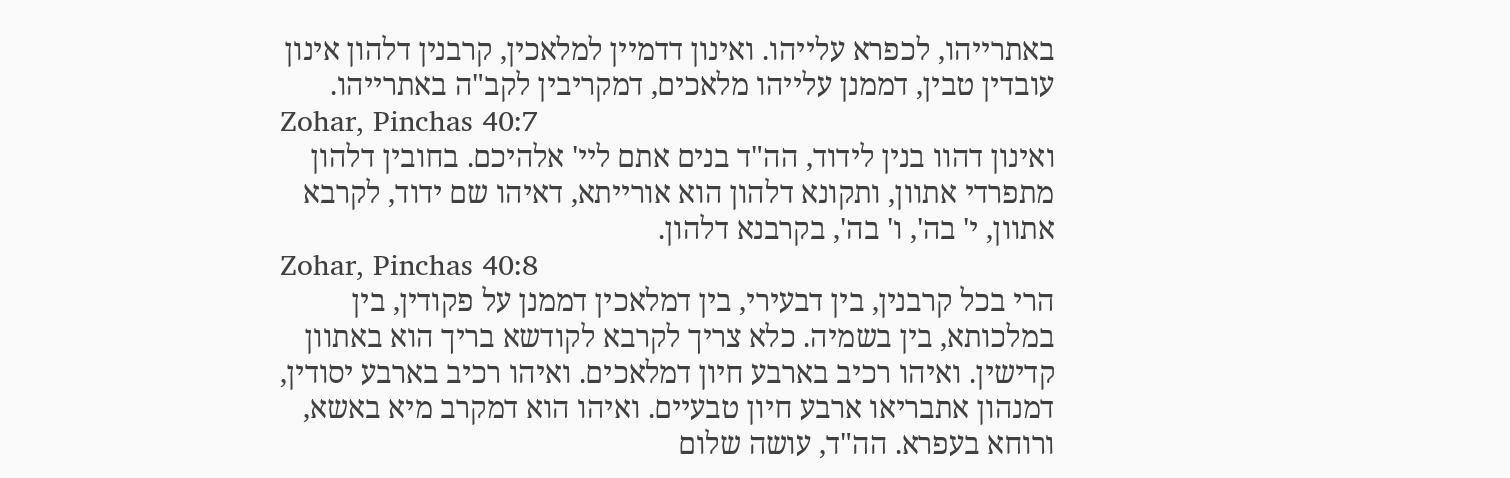באתרייהו, לכפרא עלייהו. ואינון דדמיין למלאכין, קרבנין דלהון אינון עובדין טבין, דממנן עלייהו מלאכים, דמקריבין לקב"ה באתרייהו.
Zohar, Pinchas 40:7
ואינון דהוו בנין לידוד, הה"ד בנים אתם ליי' אלהיכם. בחובין דלהון מתפרדי אתוון, ותקונא דלהון הוא אורייתא, דאיהו שם ידוד, לקרבא אתוון, י' בה', ו' בה', בקרבנא דלהון.
Zohar, Pinchas 40:8
הרי בכל קרבנין, בין דבעירי, בין דמלאכין דממנן על פקודין, בין במלכותא, בין בשמיה. כלא צריך לקרבא לקודשא בריך הוא באתוון קדישין. ואיהו רכיב בארבע חיון דמלאכים. ואיהו רכיב בארבע יסודין, דמנהון אתבריאו ארבע חיון טבעיים. ואיהו הוא דמקרב מיא באשא, ורוחא בעפרא. הה"ד, עושה שלום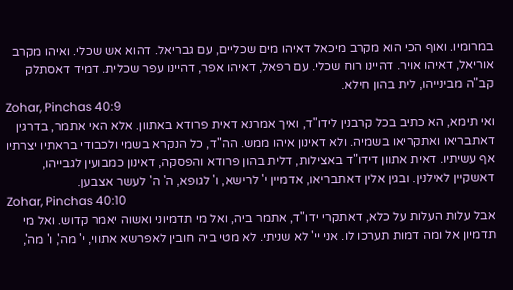במרומיו. ואוף הכי הוא מקרב מיכאל דאיהו מים שכליים, עם גבריאל. דהוא אש שכלי. ואיהו מקרב אוריאל, דאיהו אויר. דהיינו רוח שכלי. עם רפאל, דאיהו אפר, דהיינו עפר שכלית. דמיד דאסתלק קב"ה מבינייהו, לית בהון חילא.
Zohar, Pinchas 40:9
ואי תימא, הא כתיב בכל קרבנין לידו"ד, ואיך אמרנא דאית פרודא באתוון. אלא האי אתמר, בדרגין דאתבריאו ואתקריאו בשמיה. ולא דאינון איהו ממש. הה"ד, כל הנקרא בשמי ולכבודי בראתיו יצרתיו אף עשיתיו. דאית אתוון דידו"ד באצילות, דלית בהון פרודא והפסקה, דאינון כמבועין לגבייהו, דאשקיין לאילנין. ובגין אלין דאתבריאו, אדמיין י' לרישא, ו' לגופא, ה' ה' לעשר אצבען.
Zohar, Pinchas 40:10
אבל עלות העלות על כלא, דאתקרי ידו"ד, אתמר ביה, ואל מי תדמיוני ואשוה יאמר קדוש. ואל מי תדמיון אל ומה דמות תערכו לו. אני יי' לא שניתי. לא מטי ביה חובין לאפרשא אתווי, י' מה', ו' מה',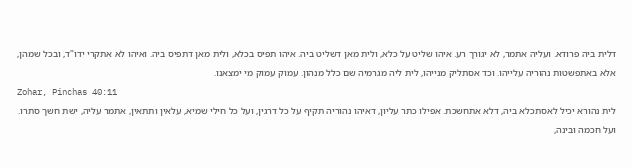דלית ביה פרודא. ועליה אתמר, לא יגורך רע. איהו שליט על כלא, ולית מאן דשליט ביה. איהו תפיס בכלא, ולית מאן דתפיס ביה. ואיהו לא אתקרי ידו"ד, ובכל שמהן, אלא באתפשטות נהוריה עלייהו. וכד אסתליק מנייהו, לית ליה מגרמיה שם כלל מנהון. עמוק עמוק מי ימצאנו.
Zohar, Pinchas 40:11
לית נהורא יכיל לאסתכלא ביה, דלא אתחשכת. אפילו כתר עליון, דאיהו נהוריה תקיף על כל דרגין, ועל כל חילי שמיא, עלאין ותתאין, אתמר עליה, ישת חשך סתרו. ועל חכמה ובינה,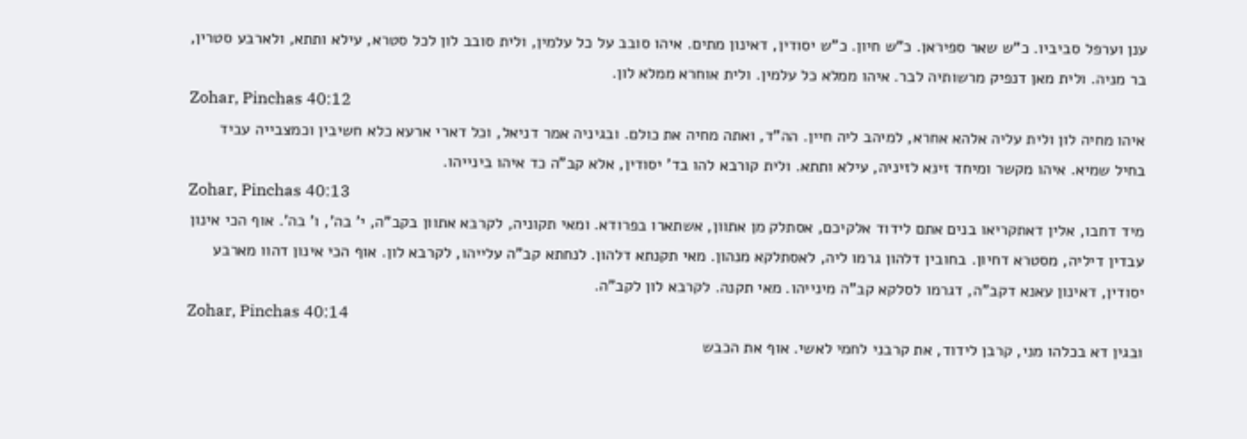ענן וערפל סביביו. כ"ש שאר ספיראן. כ"ש חיון. כ"ש יסודין, דאינון מתים. איהו סובב על כל עלמין, ולית סובב לון לכל סטרא, עילא ותתא, ולארבע סטרין, בר מניה. ולית מאן דנפיק מרשותיה לבר. איהו ממלא כל עלמין. ולית אוחרא ממלא לון.
Zohar, Pinchas 40:12
איהו מחיה לון ולית עליה אלהא אחרא, למיהב ליה חיין. הה"ד, ואתה מחיה את כולם. ובגיניה אמר דניאל, וכל דארי ארעא כלא חשיבין וכמצבייה עביד בחיל שמיא. איהו מקשר ומיחד זינא לזיניה, עילא ותתא. ולית קורבא להו בד' יסודין, אלא קב"ה כד איהו בינייהו.
Zohar, Pinchas 40:13
מיד דחבו, אלין דאתקריאו בנים אתם לידוד אלקיכם, אסתלק מן אתוון, אשתארו בפרודא. ומאי תקוניה, לקרבא אתוון בקב"ה, י' בה', ו' בה'. אוף הכי אינון עבדין דיליה, מסטרא דחיון. בחובין דלהון גרמו ליה, לאסתלקא מנהון. מאי תקנתא דלהון. לנחתא קב"ה עלייהו, לקרבא לון. אוף הכי אינון דהוו מארבע יסודין, דאינון עאנא דקב"ה, דגרמו לסלקא קב"ה מינייהו. מאי תקנה. לקרבא לון לקב"ה.
Zohar, Pinchas 40:14
ובגין דא בכלהו מני, קרבן לידוד, את קרבני לחמי לאשי. אוף את הכבש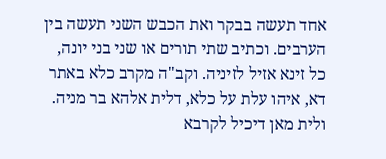אחד תעשה בבקר ואת הכבש השני תעשה בין הערבים. וכתיב שתי תורים או שני בני יונה, כל זינא אזיל לזיניה. וקב"ה מקרב כלא באתר דא, איהו עלת על כלא, דלית אלהא בר מניה. ולית מאן דיכיל לקרבא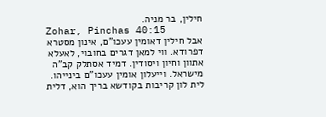חילין, בר מניה.
Zohar, Pinchas 40:15
אבל חילין דאומין עעכו"ם, אינון מסטרא דפרודא. ווי למאן דגרים בחובוי, לאעלא אתוון וחיון ויסודין. דמיד אסתלק קב"ה מישראל. וייעלון אומין עעכו"ם בינייהו. לית לון קריבות בקודשא בריך הוא, דלית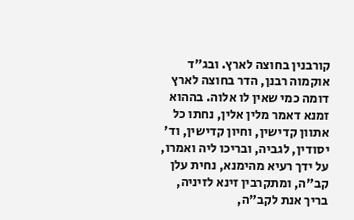קורבנין בחוצה לארץ. ובג"ד אוקמוה רבנן, הדר בחוצה לארץ דומה כמי שאין לו אלוה. בההוא זמנא דאמר מלין אלין, נחתו כל אתוון קדישין, וחיון קדישין, וד' יסודין, לגביה, ובריכו ליה ואמרו, על ידך רעיא מהימנא, נחית עלן קב"ה, ומתקרבין זינא לזיניה, בריך אנת לקב"ה,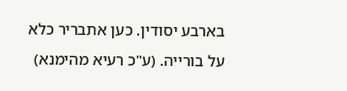בארבע יסודין. כען אתבריר כלא על בורייה. (ע"כ רעיא מהימנא)